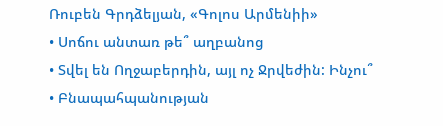Ռուբեն Գրդձելյան, «Գոլոս Արմենիի»
• Սոճու անտառ թե՞ աղբանոց
• Տվել են Ողջաբերդին, այլ ոչ Ջրվեժին: Ինչու՞
• Բնապահպանության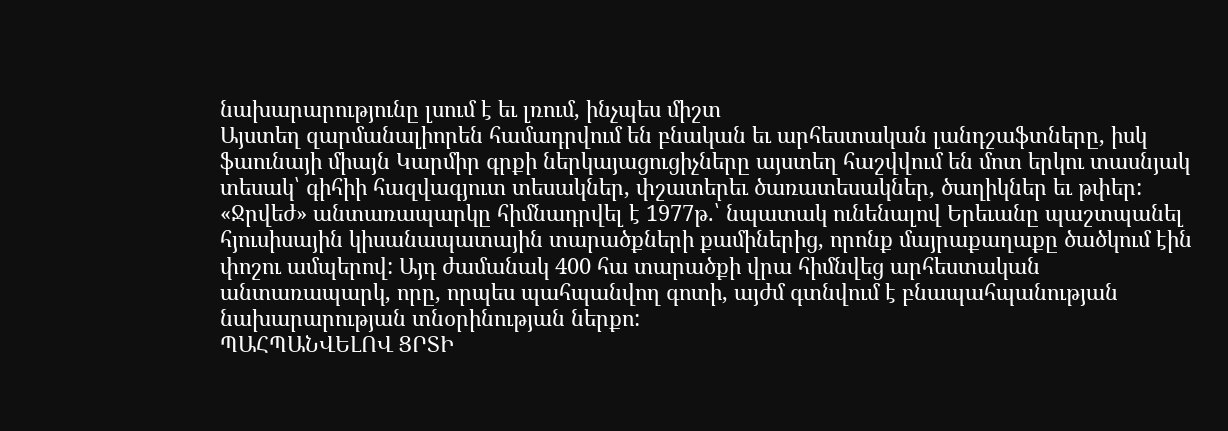նախարարությունը լսում է եւ լռում, ինչպես միշտ
Այստեղ զարմանալիորեն համադրվում են բնական եւ արհեստական լանդշաֆտները, իսկ ֆաունայի միայն Կարմիր գրքի ներկայացուցիչները այստեղ հաշվվում են մոտ երկու տասնյակ տեսակ՝ գիհիի հազվագյուտ տեսակներ, փշատերեւ ծառատեսակներ, ծաղիկներ եւ թփեր:
«Ջրվեժ» անտառապարկը հիմնադրվել է 1977թ.՝ նպատակ ունենալով Երեւանը պաշտպանել հյուսիսային կիսանապատային տարածքների քամիներից, որոնք մայրաքաղաքը ծածկում էին փոշու ամպերով: Այդ ժամանակ 400 հա տարածքի վրա հիմնվեց արհեստական անտառապարկ, որը, որպես պահպանվող գոտի, այժմ գտնվում է բնապահպանության նախարարության տնօրինության ներքո:
ՊԱՀՊԱՆՎԵԼՈՎ ՑՐՏԻ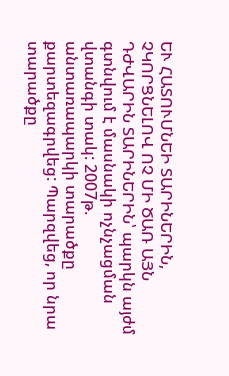ԵՒ ՀԱՏՈՒՄՆԵԻ ՏԱՐԻՆԵՐԻՆ, ՉԿՈՐՑՆԵԼՈՎ ՈՉ ՄԻ ԾԱՌ ԱՅՆ ԴԺՎԱՐԻՆ ՏԱՐԻՆԵՐԻՆ՝ պարկն այժմ գտնվում է մասնակի ոչնչացման վտանգի տակ: 2007թ. անտառապարկի տարածքը քարտեզագրվեց: Պարզվեց, որ նրա տարածքը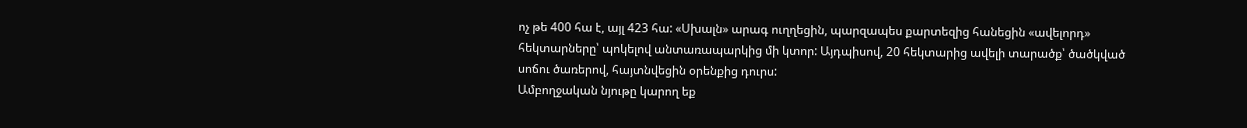ոչ թե 400 հա է, այլ 423 հա: «Սխալն» արագ ուղղեցին, պարզապես քարտեզից հանեցին «ավելորդ» հեկտարները՝ պոկելով անտառապարկից մի կտոր: Այդպիսով, 20 հեկտարից ավելի տարածք՝ ծածկված սոճու ծառերով, հայտնվեցին օրենքից դուրս:
Ամբողջական նյութը կարող եք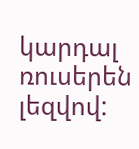կարդալ ռուսերեն լեզվով: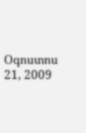Օգոստոս 21, 2009